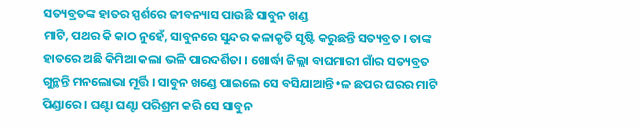ସତ୍ୟବ୍ରତଙ୍କ ହାତର ସ୍ପର୍ଶରେ ଜୀବନ୍ୟାସ ପାଉଛି ସାବୁନ ଖଣ୍ଡ
ମାଟି, ପଥର କି କାଠ ନୁହେଁ, ସାବୁନରେ ସୁନ୍ଦର କଳାକୃତି ସୃଷ୍ଟି କରୁଛନ୍ତି ସତ୍ୟବ୍ରତ । ତାଙ୍କ ହାତରେ ଅଛି କିମିଆ କଲା ଭଳି ପାରଦର୍ଶିତା । ଖୋର୍ଦ୍ଧା ଜିଲ୍ଲା ବାଘମାରୀ ଗାଁର ସତ୍ୟବ୍ରତ ଗୁନ୍ଥନ୍ତି ମନଲୋଭା ମୂର୍ତ୍ତି । ସାବୁନ ଖଣ୍ଡେ ପାଇଲେ ସେ ବସିଯାଆନ୍ତି •ଳ ଛପର ଘରର ମାଟି ପିଣ୍ଡାରେ । ଘଣ୍ଟା ଘଣ୍ଟା ପରିଶ୍ରମ କରି ସେ ସାବୁନ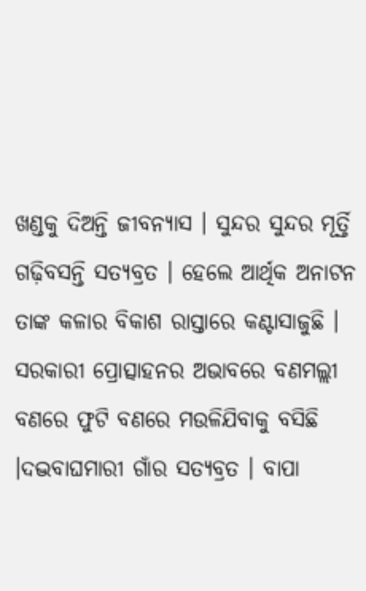ଖଣ୍ଡକୁ ଦିଅନ୍ତି ଜୀବନ୍ୟାସ । ସୁନ୍ଦର ସୁନ୍ଦର ମୂର୍ତ୍ତି ଗଢ଼ିବସନ୍ତି ସତ୍ୟବ୍ରତ । ହେଲେ ଆର୍ଥିକ ଅନାଟନ ତାଙ୍କ କଳାର ବିକାଶ ରାସ୍ତାରେ କଣ୍ଟାସାଜୁଛି । ସରକାରୀ ପ୍ରୋତ୍ସାହନର ଅଭାବରେ ବଣମଲ୍ଲୀ ବଣରେ ଫୁଟି ବଣରେ ମଉଳିଯିବାକୁ ବସିଛି ।ଦଦ୍ଭବାଘମାରୀ ଗାଁର ସତ୍ୟବ୍ରତ । ବାପା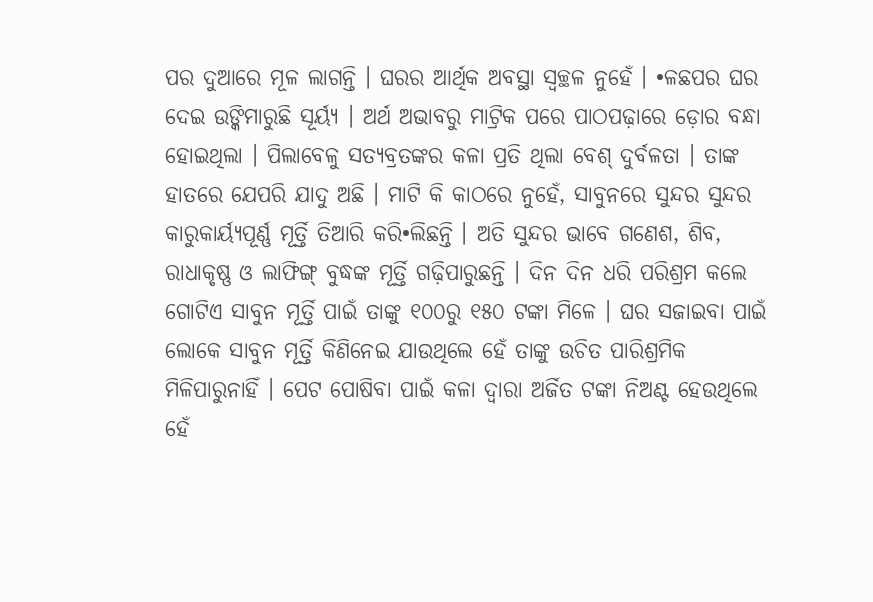ପର ଦୁଆରେ ମୂଳ ଲାଗନ୍ତି । ଘରର ଆର୍ଥିକ ଅବସ୍ଥା ସ୍ୱଚ୍ଛଳ ନୁହେଁ । •ଳଛପର ଘର ଦେଇ ଉଙ୍କିମାରୁଛି ସୂର୍ୟ୍ୟ । ଅର୍ଥ ଅଭାବରୁ ମାଟ୍ରିକ ପରେ ପାଠପଢ଼ାରେ ଡ଼ୋର ବନ୍ଧା ହୋଇଥିଲା । ପିଲାବେଳୁ ସତ୍ୟବ୍ରତଙ୍କର କଳା ପ୍ରତି ଥିଲା ବେଶ୍ ଦୁର୍ବଳତା । ତାଙ୍କ ହାତରେ ଯେପରି ଯାଦୁ ଅଛି । ମାଟି କି କାଠରେ ନୁହେଁ, ସାବୁନରେ ସୁନ୍ଦର ସୁନ୍ଦର କାରୁକାର୍ୟ୍ୟପୂର୍ଣ୍ଣ ମୂର୍ତ୍ତି ତିଆରି କରି•ଲିଛନ୍ତି । ଅତି ସୁନ୍ଦର ଭାବେ ଗଣେଶ, ଶିବ, ରାଧାକୃଷ୍ଣ ଓ ଲାଫିଙ୍ଗ୍ ବୁଦ୍ଧଙ୍କ ମୂର୍ତ୍ତି ଗଢ଼ିପାରୁଛନ୍ତି । ଦିନ ଦିନ ଧରି ପରିଶ୍ରମ କଲେ ଗୋଟିଏ ସାବୁନ ମୂର୍ତ୍ତି ପାଇଁ ତାଙ୍କୁ ୧୦୦ରୁ ୧୫୦ ଟଙ୍କା ମିଳେ । ଘର ସଜାଇବା ପାଇଁ ଲୋକେ ସାବୁନ ମୂର୍ତ୍ତି କିଣିନେଇ ଯାଉଥିଲେ ହେଁ ତାଙ୍କୁ ଉଚିତ ପାରିଶ୍ରମିକ ମିଳିପାରୁନାହିଁ । ପେଟ ପୋଷିବା ପାଇଁ କଳା ଦ୍ୱାରା ଅର୍ଜିତ ଟଙ୍କା ନିଅଣ୍ଟ ହେଉଥିଲେ ହେଁ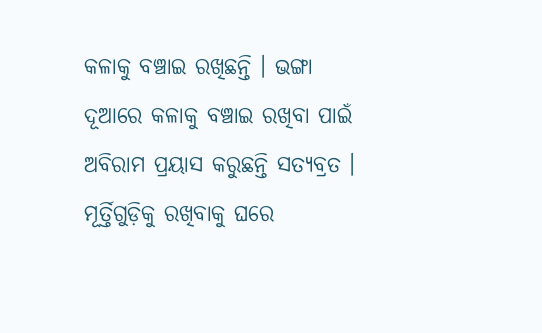କଳାକୁ ବଞ୍ଚାଇ ରଖିଛନ୍ତି । ଭଙ୍ଗା ଦୂଆରେ କଳାକୁ ବଞ୍ଚାଇ ରଖିବା ପାଇଁ ଅବିରାମ ପ୍ରୟାସ କରୁଛନ୍ତି ସତ୍ୟବ୍ରତ । ମୂର୍ତ୍ତିଗୁଡ଼ିକୁ ରଖିବାକୁ ଘରେ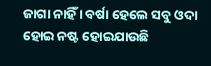ଜାଗା ନାହିଁ । ବର୍ଷା ହେଲେ ସବୁ ଓଦା ହୋଇ ନଷ୍ଟ ହୋଇଯାଉଛି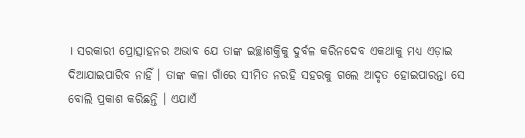। ସରକାରୀ ପ୍ରୋତ୍ସାହନର ଅଭାବ ଯେ ତାଙ୍କ ଇଚ୍ଛାଶକ୍ତିକୁ ଦୁର୍ବଳ କରିନଦେବ ଏକଥାକୁ ମଧ୍ୟ ଏଡ଼ାଇ ଦିଆଯାଇପାରିବ ନାହିଁ । ତାଙ୍କ କଳା ଗାଁରେ ସୀମିତ ନରହି ସହରକୁ ଗଲେ ଆଦୃତ ହୋଇପାରନ୍ତା ସେ ବୋଲି ପ୍ରକାଶ କରିଛନ୍ତି । ଏଯାଏଁ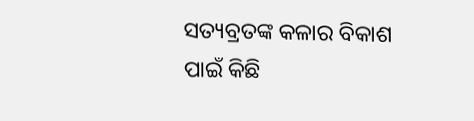ସତ୍ୟବ୍ରତଙ୍କ କଳାର ବିକାଶ ପାଇଁ କିଛି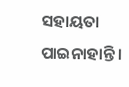ସହାୟତା ପାଇନାହାନ୍ତି ।